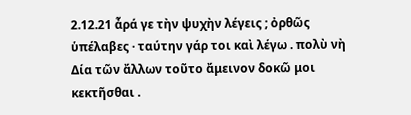2.12.21 ἆρά γε τὴν ψυχὴν λέγεις ; ὀρθῶς ὑπέλαβες · ταύτην γάρ τοι καὶ λέγω . πολὺ νὴ Δία τῶν ἄλλων τοῦτο ἄμεινον δοκῶ μοι κεκτῆσθαι .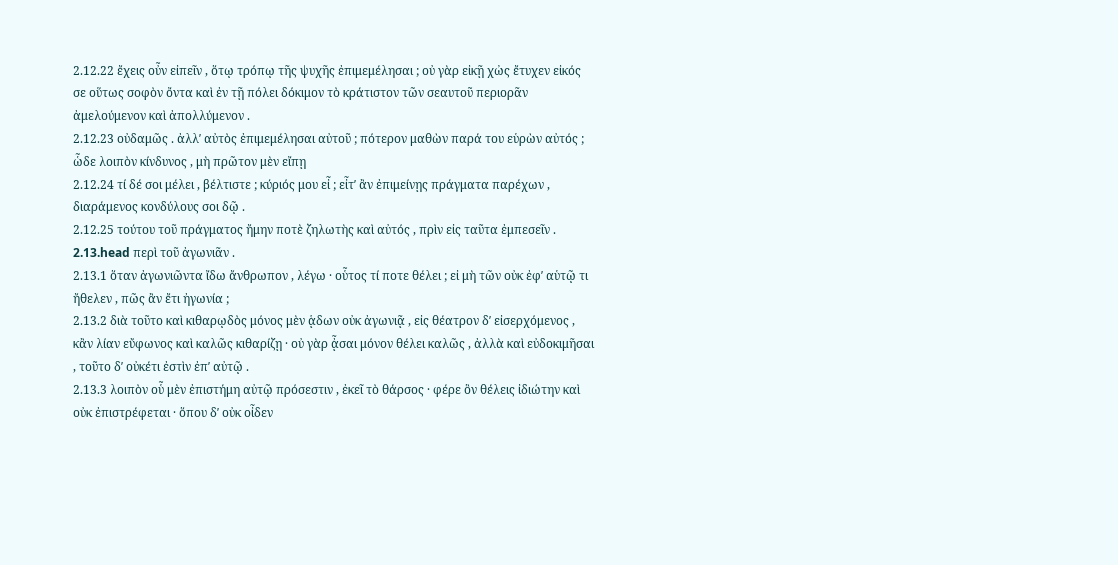2.12.22 ἔχεις οὖν εἰπεῖν , ὅτῳ τρόπῳ τῆς ψυχῆς ἐπιμεμέλησαι ; οὐ γὰρ εἰκῇ χὠς ἔτυχεν εἰκός σε οὕτως σοφὸν ὄντα καὶ ἐν τῇ πόλει δόκιμον τὸ κράτιστον τῶν σεαυτοῦ περιορᾶν ἀμελούμενον καὶ ἀπολλύμενον .
2.12.23 οὐδαμῶς . ἀλλʹ αὐτὸς ἐπιμεμέλησαι αὐτοῦ ; πότερον μαθὼν παρά του εὑρὼν αὐτός ; ὧδε λοιπὸν κίνδυνος , μὴ πρῶτον μὲν εἴπῃ
2.12.24 τί δέ σοι μέλει , βέλτιστε ; κύριός μου εἶ ; εἶτʹ ἂν ἐπιμείνῃς πράγματα παρέχων , διαράμενος κονδύλους σοι δῷ .
2.12.25 τούτου τοῦ πράγματος ἤμην ποτὲ ζηλωτὴς καὶ αὐτός , πρὶν εἰς ταῦτα ἐμπεσεῖν .
2.13.head περὶ τοῦ ἀγωνιᾶν .
2.13.1 ὅταν ἀγωνιῶντα ἴδω ἄνθρωπον , λέγω · οὗτος τί ποτε θέλει ; εἰ μὴ τῶν οὐκ ἐφʹ αὑτῷ τι ἤθελεν , πῶς ἂν ἔτι ἠγωνία ;
2.13.2 διὰ τοῦτο καὶ κιθαρῳδὸς μόνος μὲν ᾁδων οὐκ ἀγωνιᾷ , εἰς θέατρον δʹ εἰσερχόμενος , κἂν λίαν εὔφωνος καὶ καλῶς κιθαρίζῃ · οὐ γὰρ ᾆσαι μόνον θέλει καλῶς , ἀλλὰ καὶ εὐδοκιμῆσαι , τοῦτο δʹ οὐκέτι ἐστὶν ἐπʹ αὐτῷ .
2.13.3 λοιπὸν οὗ μὲν ἐπιστήμη αὐτῷ πρόσεστιν , ἐκεῖ τὸ θάρσος · φέρε ὃν θέλεις ἰδιώτην καὶ οὐκ ἐπιστρέφεται · ὅπου δʹ οὐκ οἶδεν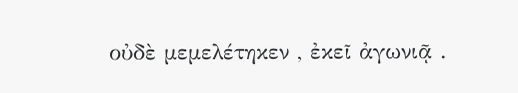οὐδὲ μεμελέτηκεν , ἐκεῖ ἀγωνιᾷ .